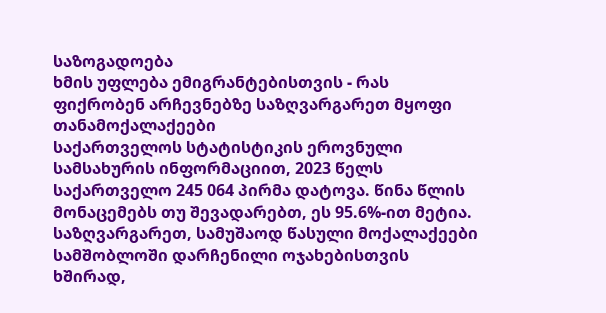საზოგადოება
ხმის უფლება ემიგრანტებისთვის - რას ფიქრობენ არჩევნებზე საზღვარგარეთ მყოფი თანამოქალაქეები
საქართველოს სტატისტიკის ეროვნული სამსახურის ინფორმაციით, 2023 წელს საქართველო 245 064 პირმა დატოვა. წინა წლის მონაცემებს თუ შევადარებთ, ეს 95.6%-ით მეტია. საზღვარგარეთ, სამუშაოდ წასული მოქალაქეები სამშობლოში დარჩენილი ოჯახებისთვის ხშირად,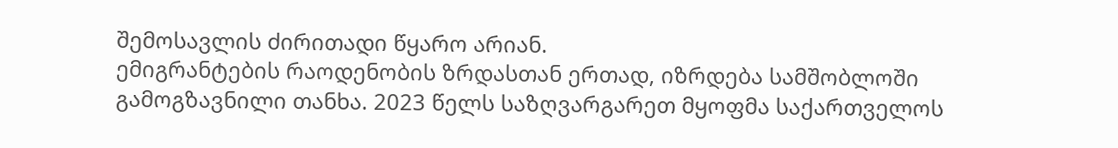შემოსავლის ძირითადი წყარო არიან.
ემიგრანტების რაოდენობის ზრდასთან ერთად, იზრდება სამშობლოში გამოგზავნილი თანხა. 2023 წელს საზღვარგარეთ მყოფმა საქართველოს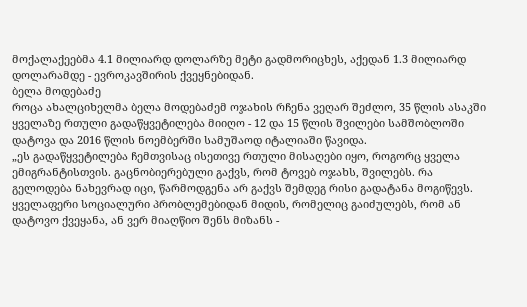მოქალაქეებმა 4.1 მილიარდ დოლარზე მეტი გადმორიცხეს, აქედან 1.3 მილიარდ დოლარამდე - ევროკავშირის ქვეყნებიდან.
ბელა მოდებაძე
როცა ახალციხელმა ბელა მოდებაძემ ოჯახის რჩენა ვეღარ შეძლო, 35 წლის ასაკში ყველაზე რთული გადაწყვეტილება მიიღო - 12 და 15 წლის შვილები სამშობლოში დატოვა და 2016 წლის ნოემბერში სამუშაოდ იტალიაში წავიდა.
„ეს გადაწყვეტილება ჩემთვისაც ისეთივე რთული მისაღები იყო, როგორც ყველა ემიგრანტისთვის. გაცნობიერებული გაქვს, რომ ტოვებ ოჯახს, შვილებს. რა გელოდება ნახევრად იცი, წარმოდგენა არ გაქვს შემდეგ რისი გადატანა მოგიწევს. ყველაფერი სოციალური პრობლემებიდან მიდის, რომელიც გაიძულებს, რომ ან დატოვო ქვეყანა, ან ვერ მიაღწიო შენს მიზანს -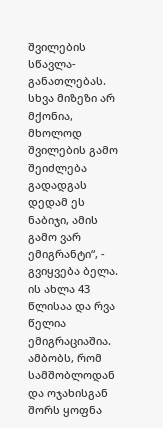შვილების სწავლა-განათლებას. სხვა მიზეზი არ მქონია, მხოლოდ შვილების გამო შეიძლება გადადგას დედამ ეს ნაბიჯი, ამის გამო ვარ ემიგრანტი“, - გვიყვება ბელა. ის ახლა 43 წლისაა და რვა წელია ემიგრაციაშია. ამბობს, რომ სამშობლოდან და ოჯახისგან შორს ყოფნა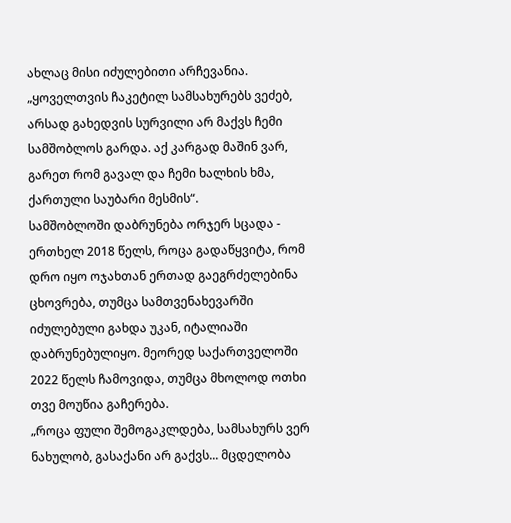ახლაც მისი იძულებითი არჩევანია.
„ყოველთვის ჩაკეტილ სამსახურებს ვეძებ, არსად გახედვის სურვილი არ მაქვს ჩემი სამშობლოს გარდა. აქ კარგად მაშინ ვარ, გარეთ რომ გავალ და ჩემი ხალხის ხმა, ქართული საუბარი მესმის“.
სამშობლოში დაბრუნება ორჯერ სცადა - ერთხელ 2018 წელს, როცა გადაწყვიტა, რომ დრო იყო ოჯახთან ერთად გაეგრძელებინა ცხოვრება, თუმცა სამთვენახევარში იძულებული გახდა უკან, იტალიაში დაბრუნებულიყო. მეორედ საქართველოში 2022 წელს ჩამოვიდა, თუმცა მხოლოდ ოთხი თვე მოუწია გაჩერება.
„როცა ფული შემოგაკლდება, სამსახურს ვერ ნახულობ, გასაქანი არ გაქვს... მცდელობა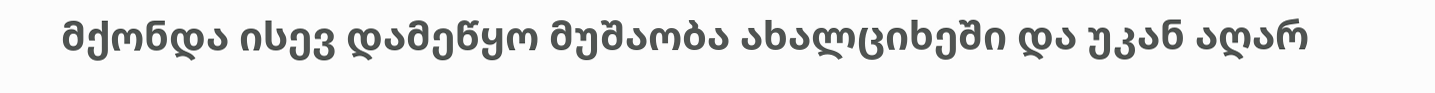მქონდა ისევ დამეწყო მუშაობა ახალციხეში და უკან აღარ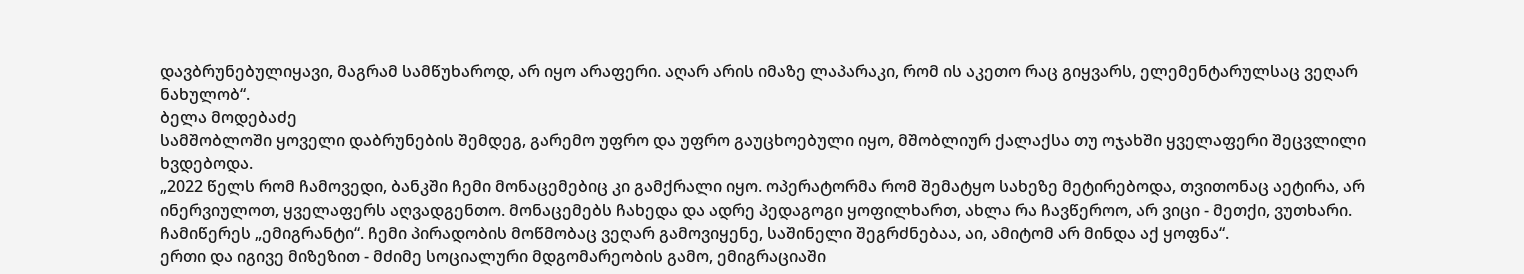დავბრუნებულიყავი, მაგრამ სამწუხაროდ, არ იყო არაფერი. აღარ არის იმაზე ლაპარაკი, რომ ის აკეთო რაც გიყვარს, ელემენტარულსაც ვეღარ ნახულობ“.
ბელა მოდებაძე
სამშობლოში ყოველი დაბრუნების შემდეგ, გარემო უფრო და უფრო გაუცხოებული იყო, მშობლიურ ქალაქსა თუ ოჯახში ყველაფერი შეცვლილი ხვდებოდა.
„2022 წელს რომ ჩამოვედი, ბანკში ჩემი მონაცემებიც კი გამქრალი იყო. ოპერატორმა რომ შემატყო სახეზე მეტირებოდა, თვითონაც აეტირა, არ ინერვიულოთ, ყველაფერს აღვადგენთო. მონაცემებს ჩახედა და ადრე პედაგოგი ყოფილხართ, ახლა რა ჩავწეროო, არ ვიცი - მეთქი, ვუთხარი. ჩამიწერეს „ემიგრანტი“. ჩემი პირადობის მოწმობაც ვეღარ გამოვიყენე, საშინელი შეგრძნებაა, აი, ამიტომ არ მინდა აქ ყოფნა“.
ერთი და იგივე მიზეზით - მძიმე სოციალური მდგომარეობის გამო, ემიგრაციაში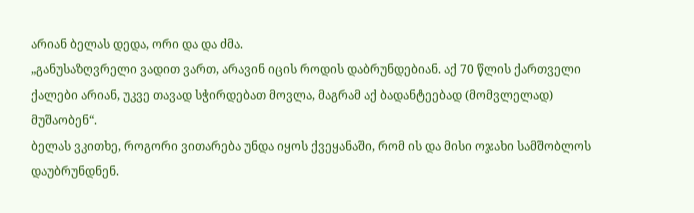არიან ბელას დედა, ორი და და ძმა.
„განუსაზღვრელი ვადით ვართ, არავინ იცის როდის დაბრუნდებიან. აქ 70 წლის ქართველი ქალები არიან, უკვე თავად სჭირდებათ მოვლა, მაგრამ აქ ბადანტეებად (მომვლელად) მუშაობენ“.
ბელას ვკითხე, როგორი ვითარება უნდა იყოს ქვეყანაში, რომ ის და მისი ოჯახი სამშობლოს დაუბრუნდნენ.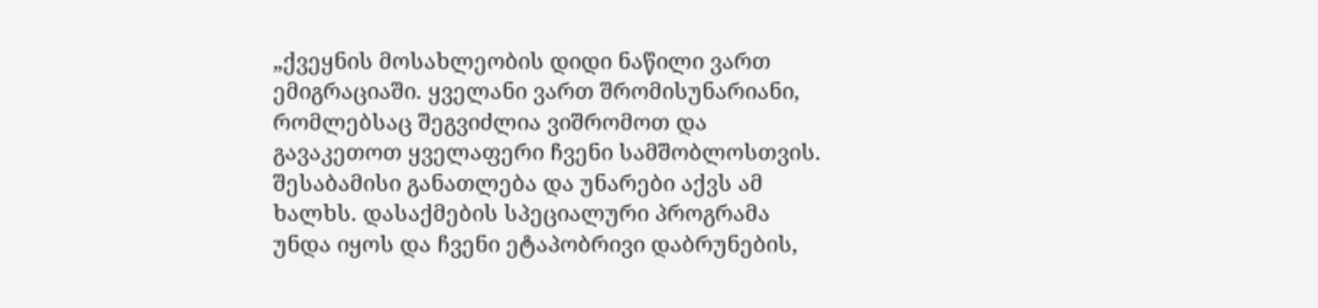„ქვეყნის მოსახლეობის დიდი ნაწილი ვართ ემიგრაციაში. ყველანი ვართ შრომისუნარიანი, რომლებსაც შეგვიძლია ვიშრომოთ და გავაკეთოთ ყველაფერი ჩვენი სამშობლოსთვის. შესაბამისი განათლება და უნარები აქვს ამ ხალხს. დასაქმების სპეციალური პროგრამა უნდა იყოს და ჩვენი ეტაპობრივი დაბრუნების,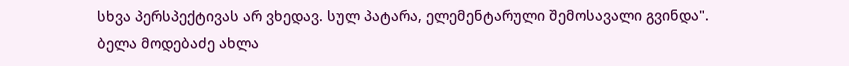სხვა პერსპექტივას არ ვხედავ. სულ პატარა, ელემენტარული შემოსავალი გვინდა".
ბელა მოდებაძე ახლა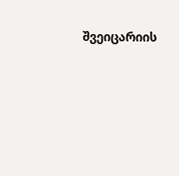შვეიცარიის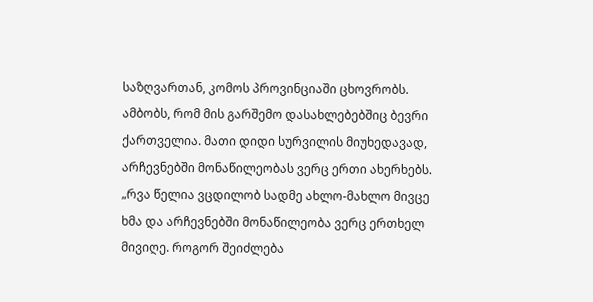საზღვართან, კომოს პროვინციაში ცხოვრობს. ამბობს, რომ მის გარშემო დასახლებებშიც ბევრი ქართველია. მათი დიდი სურვილის მიუხედავად, არჩევნებში მონაწილეობას ვერც ერთი ახერხებს.
„რვა წელია ვცდილობ სადმე ახლო-მახლო მივცე ხმა და არჩევნებში მონაწილეობა ვერც ერთხელ მივიღე. როგორ შეიძლება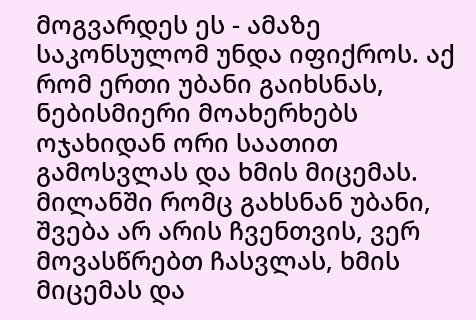მოგვარდეს ეს - ამაზე საკონსულომ უნდა იფიქროს. აქ რომ ერთი უბანი გაიხსნას, ნებისმიერი მოახერხებს ოჯახიდან ორი საათით გამოსვლას და ხმის მიცემას. მილანში რომც გახსნან უბანი, შვება არ არის ჩვენთვის, ვერ მოვასწრებთ ჩასვლას, ხმის მიცემას და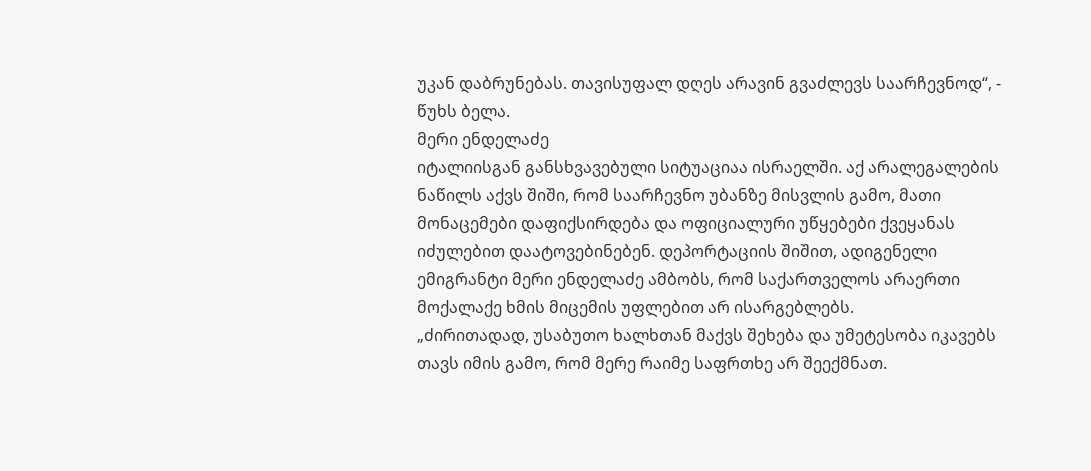უკან დაბრუნებას. თავისუფალ დღეს არავინ გვაძლევს საარჩევნოდ“, - წუხს ბელა.
მერი ენდელაძე
იტალიისგან განსხვავებული სიტუაციაა ისრაელში. აქ არალეგალების ნაწილს აქვს შიში, რომ საარჩევნო უბანზე მისვლის გამო, მათი მონაცემები დაფიქსირდება და ოფიციალური უწყებები ქვეყანას იძულებით დაატოვებინებენ. დეპორტაციის შიშით, ადიგენელი ემიგრანტი მერი ენდელაძე ამბობს, რომ საქართველოს არაერთი მოქალაქე ხმის მიცემის უფლებით არ ისარგებლებს.
„ძირითადად, უსაბუთო ხალხთან მაქვს შეხება და უმეტესობა იკავებს თავს იმის გამო, რომ მერე რაიმე საფრთხე არ შეექმნათ.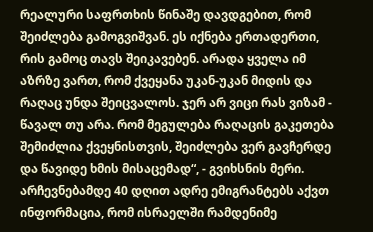რეალური საფრთხის წინაშე დავდგებით, რომ შეიძლება გამოგვიშვან. ეს იქნება ერთადერთი, რის გამოც თავს შეიკავებენ. არადა ყველა იმ აზრზე ვართ, რომ ქვეყანა უკან-უკან მიდის და რაღაც უნდა შეიცვალოს. ჯერ არ ვიცი რას ვიზამ - წავალ თუ არა. რომ მეგულება რაღაცის გაკეთება შემიძლია ქვეყნისთვის, შეიძლება ვერ გავჩერდე და წავიდე ხმის მისაცემად“, - გვიხსნის მერი.
არჩევნებამდე 40 დღით ადრე ემიგრანტებს აქვთ ინფორმაცია, რომ ისრაელში რამდენიმე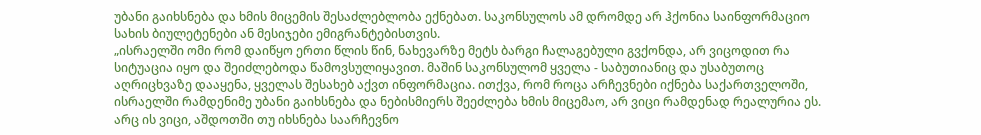უბანი გაიხსნება და ხმის მიცემის შესაძლებლობა ექნებათ. საკონსულოს ამ დრომდე არ ჰქონია საინფორმაციო სახის ბიულეტენები ან მესიჯები ემიგრანტებისთვის.
„ისრაელში ომი რომ დაიწყო ერთი წლის წინ, ნახევარზე მეტს ბარგი ჩალაგებული გვქონდა, არ ვიცოდით რა სიტუაცია იყო და შეიძლებოდა წამოვსულიყავით. მაშინ საკონსულომ ყველა - საბუთიანიც და უსაბუთოც აღრიცხვაზე დააყენა, ყველას შესახებ აქვთ ინფორმაცია. ითქვა, რომ როცა არჩევნები იქნება საქართველოში, ისრაელში რამდენიმე უბანი გაიხსნება და ნებისმიერს შეეძლება ხმის მიცემაო, არ ვიცი რამდენად რეალურია ეს. არც ის ვიცი, აშდოთში თუ იხსნება საარჩევნო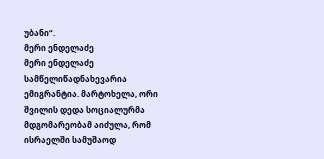უბანი“.
მერი ენდელაძე
მერი ენდელაძე სამწელიწადნახევარია ემიგრანტია. მარტოხელა, ორი შვილის დედა სოციალურმა მდგომარეობამ აიძულა, რომ ისრაელში სამუშაოდ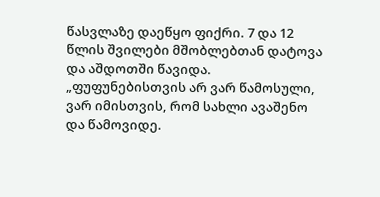წასვლაზე დაეწყო ფიქრი. 7 და 12 წლის შვილები მშობლებთან დატოვა და აშდოთში წავიდა.
„ფუფუნებისთვის არ ვარ წამოსული, ვარ იმისთვის, რომ სახლი ავაშენო და წამოვიდე.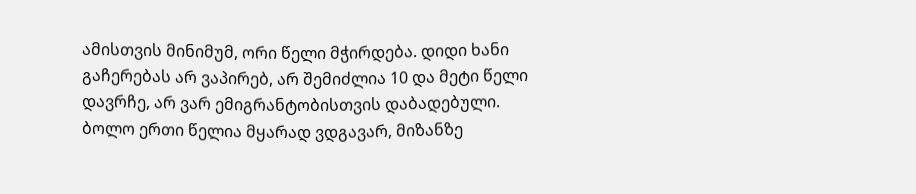ამისთვის მინიმუმ, ორი წელი მჭირდება. დიდი ხანი გაჩერებას არ ვაპირებ, არ შემიძლია 10 და მეტი წელი დავრჩე, არ ვარ ემიგრანტობისთვის დაბადებული. ბოლო ერთი წელია მყარად ვდგავარ, მიზანზე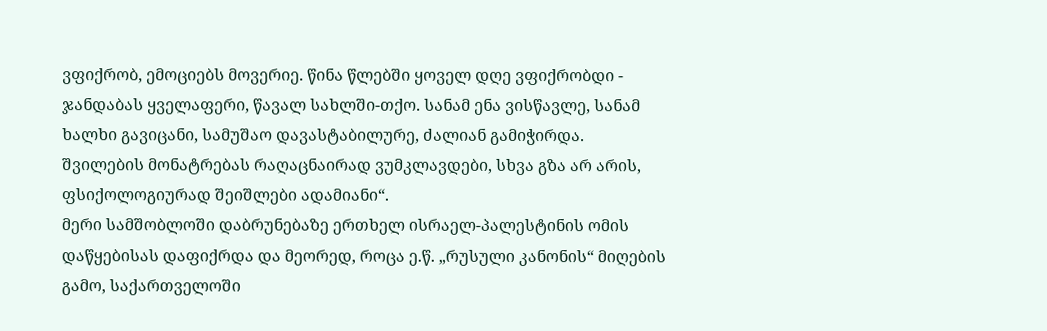ვფიქრობ, ემოციებს მოვერიე. წინა წლებში ყოველ დღე ვფიქრობდი - ჯანდაბას ყველაფერი, წავალ სახლში-თქო. სანამ ენა ვისწავლე, სანამ ხალხი გავიცანი, სამუშაო დავასტაბილურე, ძალიან გამიჭირდა. შვილების მონატრებას რაღაცნაირად ვუმკლავდები, სხვა გზა არ არის, ფსიქოლოგიურად შეიშლები ადამიანი“.
მერი სამშობლოში დაბრუნებაზე ერთხელ ისრაელ-პალესტინის ომის დაწყებისას დაფიქრდა და მეორედ, როცა ე.წ. „რუსული კანონის“ მიღების გამო, საქართველოში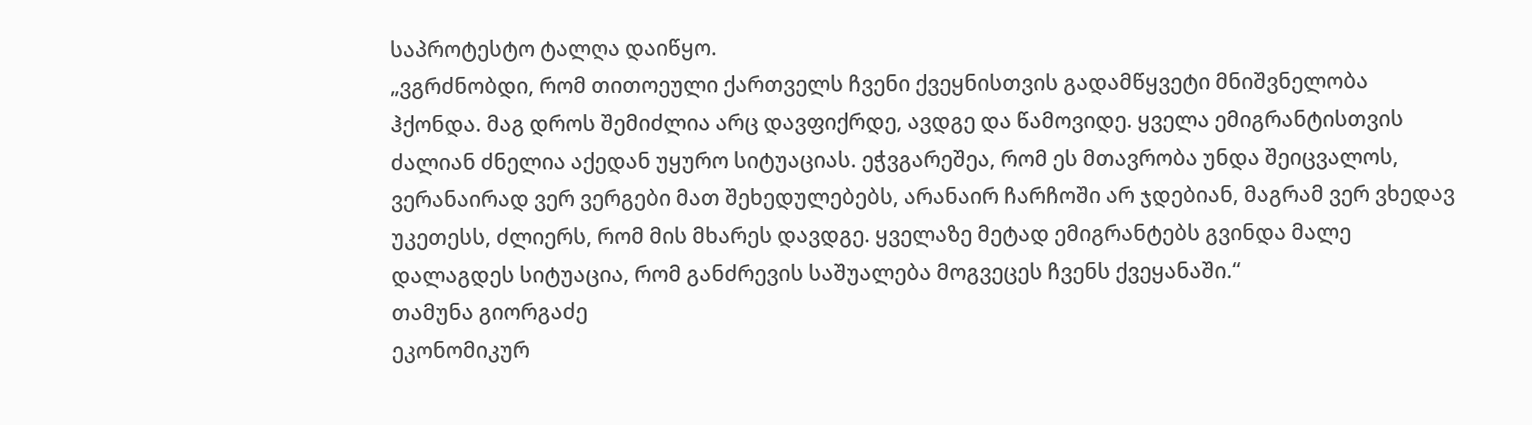საპროტესტო ტალღა დაიწყო.
„ვგრძნობდი, რომ თითოეული ქართველს ჩვენი ქვეყნისთვის გადამწყვეტი მნიშვნელობა ჰქონდა. მაგ დროს შემიძლია არც დავფიქრდე, ავდგე და წამოვიდე. ყველა ემიგრანტისთვის ძალიან ძნელია აქედან უყურო სიტუაციას. ეჭვგარეშეა, რომ ეს მთავრობა უნდა შეიცვალოს, ვერანაირად ვერ ვერგები მათ შეხედულებებს, არანაირ ჩარჩოში არ ჯდებიან, მაგრამ ვერ ვხედავ უკეთესს, ძლიერს, რომ მის მხარეს დავდგე. ყველაზე მეტად ემიგრანტებს გვინდა მალე დალაგდეს სიტუაცია, რომ განძრევის საშუალება მოგვეცეს ჩვენს ქვეყანაში.“
თამუნა გიორგაძე
ეკონომიკურ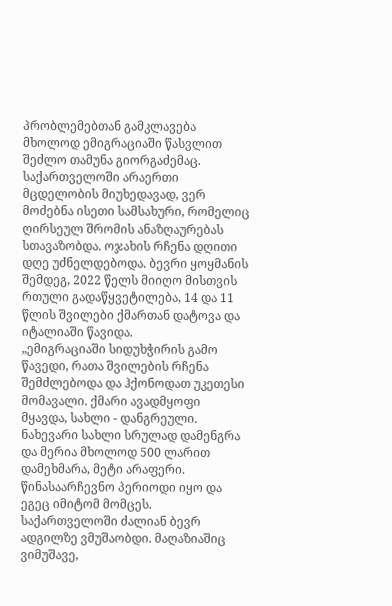პრობლემებთან გამკლავება მხოლოდ ემიგრაციაში წასვლით შეძლო თამუნა გიორგაძემაც. საქართველოში არაერთი მცდელობის მიუხედავად, ვერ მოძებნა ისეთი სამსახური, რომელიც ღირსეულ შრომის ანაზღაურებას სთავაზობდა. ოჯახის რჩენა დღითი დღე უძნელდებოდა. ბევრი ყოყმანის შემდეგ, 2022 წელს მიიღო მისთვის რთული გადაწყვეტილება, 14 და 11 წლის შვილები ქმართან დატოვა და იტალიაში წავიდა.
„ემიგრაციაში სიდუხჭირის გამო წავედი, რათა შვილების რჩენა შემძლებოდა და ჰქონოდათ უკეთესი მომავალი. ქმარი ავადმყოფი მყავდა, სახლი - დანგრეული. ნახევარი სახლი სრულად დამენგრა და მერია მხოლოდ 500 ლარით დამეხმარა, მეტი არაფერი. წინასაარჩევნო პერიოდი იყო და ეგეც იმიტომ მომცეს. საქართველოში ძალიან ბევრ ადგილზე ვმუშაობდი. მაღაზიაშიც ვიმუშავე,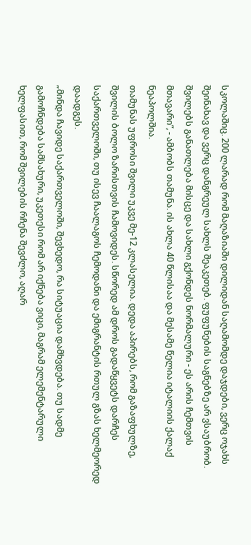სკოლაშიც. 200 ლარად რომ მაღაზიაში დილიდან საღამომდე დაჯდები, ვერც ოჯახს შეინახავ და ვერც დანგრეულ სახლს შეაკეთებ. ფუფუნების საგნებზე არ ვსაუბრობ. შვილებს განათლება მისცე და სახლი გქონდეს ნორმალური - ეს არის ჩემთვის მთავარი“, - ამბობს თამუნა. ის ახლა 40 წლისაა და მესამე წელია იტალიის ქალაქ ნეაპოლშია.
თამუნას უფროსი შვილი უკვე მე-12 კლასელია. დედა აპირებს, რომ გაზაფხულზე, შვილის ბოლო ზარისთვის ჩამოვიდეს. სწორედ ამ დროს გადაწყვეტს დარჩეს საქართველოში, თუ ისევ ჩაალაგოს ჩემოდანი და ემიგრანტის რთულ გზას ხელმეორედ დაადგეს.
„მინდა ჩავიდე საქართველოში, შევხედო, რა სიტუაცია დამხვდება. თუ სადმე გამოჩნდება სამსახური, უკეთესი რომ არ იქნება ვიცი, მაგრამ ელემენტარული ხელფასით, რომ შვილების რჩენა შევძლო, აღარ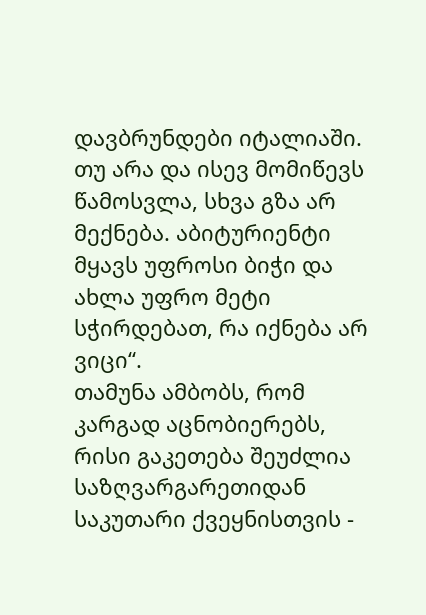დავბრუნდები იტალიაში. თუ არა და ისევ მომიწევს წამოსვლა, სხვა გზა არ მექნება. აბიტურიენტი მყავს უფროსი ბიჭი და ახლა უფრო მეტი სჭირდებათ, რა იქნება არ ვიცი“.
თამუნა ამბობს, რომ კარგად აცნობიერებს, რისი გაკეთება შეუძლია საზღვარგარეთიდან საკუთარი ქვეყნისთვის -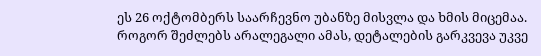ეს 26 ოქტომბერს საარჩევნო უბანზე მისვლა და ხმის მიცემაა. როგორ შეძლებს არალეგალი ამას, დეტალების გარკვევა უკვე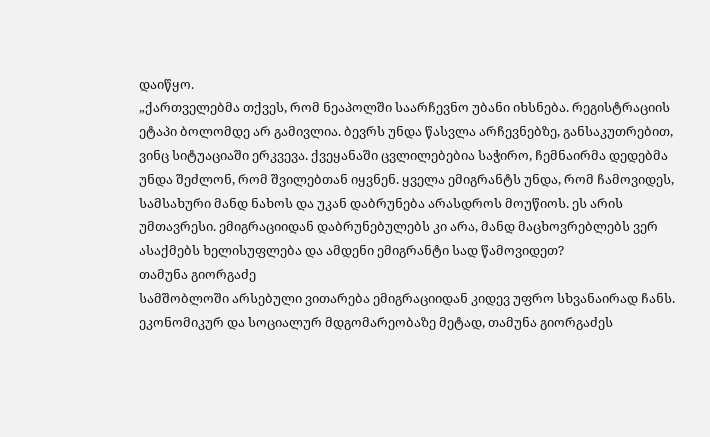დაიწყო.
„ქართველებმა თქვეს, რომ ნეაპოლში საარჩევნო უბანი იხსნება. რეგისტრაციის ეტაპი ბოლომდე არ გამივლია. ბევრს უნდა წასვლა არჩევნებზე, განსაკუთრებით, ვინც სიტუაციაში ერკვევა. ქვეყანაში ცვლილებებია საჭირო, ჩემნაირმა დედებმა უნდა შეძლონ, რომ შვილებთან იყვნენ. ყველა ემიგრანტს უნდა, რომ ჩამოვიდეს, სამსახური მანდ ნახოს და უკან დაბრუნება არასდროს მოუწიოს. ეს არის უმთავრესი. ემიგრაციიდან დაბრუნებულებს კი არა, მანდ მაცხოვრებლებს ვერ ასაქმებს ხელისუფლება და ამდენი ემიგრანტი სად წამოვიდეთ?
თამუნა გიორგაძე
სამშობლოში არსებული ვითარება ემიგრაციიდან კიდევ უფრო სხვანაირად ჩანს. ეკონომიკურ და სოციალურ მდგომარეობაზე მეტად, თამუნა გიორგაძეს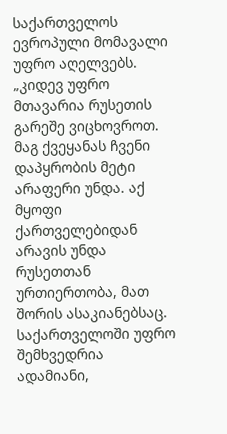საქართველოს ევროპული მომავალი უფრო აღელვებს.
„კიდევ უფრო მთავარია რუსეთის გარეშე ვიცხოვროთ. მაგ ქვეყანას ჩვენი დაპყრობის მეტი არაფერი უნდა. აქ მყოფი ქართველებიდან არავის უნდა რუსეთთან ურთიერთობა, მათ შორის ასაკიანებსაც. საქართველოში უფრო შემხვედრია ადამიანი,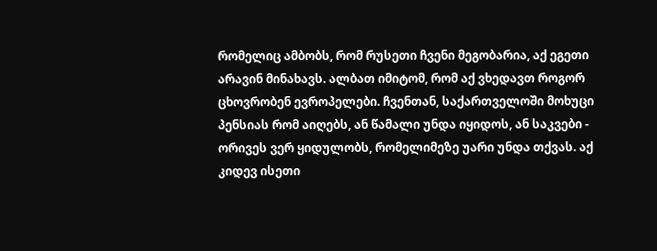რომელიც ამბობს, რომ რუსეთი ჩვენი მეგობარია, აქ ეგეთი არავინ მინახავს. ალბათ იმიტომ, რომ აქ ვხედავთ როგორ ცხოვრობენ ევროპელები. ჩვენთან, საქართველოში მოხუცი პენსიას რომ აიღებს, ან წამალი უნდა იყიდოს, ან საკვები - ორივეს ვერ ყიდულობს, რომელიმეზე უარი უნდა თქვას. აქ კიდევ ისეთი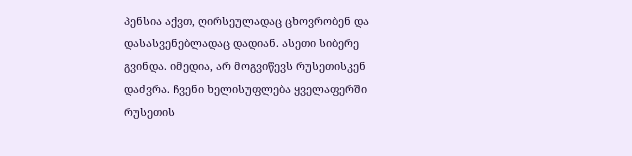პენსია აქვთ, ღირსეულადაც ცხოვრობენ და დასასვენებლადაც დადიან. ასეთი სიბერე გვინდა. იმედია, არ მოგვიწევს რუსეთისკენ დაძვრა. ჩვენი ხელისუფლება ყველაფერში რუსეთის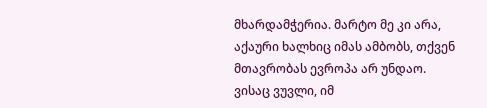მხარდამჭერია. მარტო მე კი არა, აქაური ხალხიც იმას ამბობს, თქვენ მთავრობას ევროპა არ უნდაო. ვისაც ვუვლი, იმ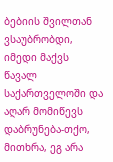ბებიის შვილთან ვსაუბრობდი, იმედი მაქვს წავალ საქართველოში და აღარ მომიწევს დაბრუნება-თქო, მითხრა, ეგ არა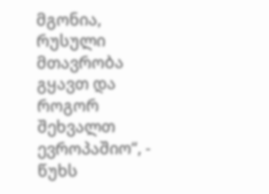მგონია, რუსული მთავრობა გყავთ და როგორ შეხვალთ ევროპაშიო“, - წუხს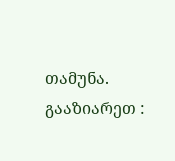თამუნა.
გააზიარეთ :